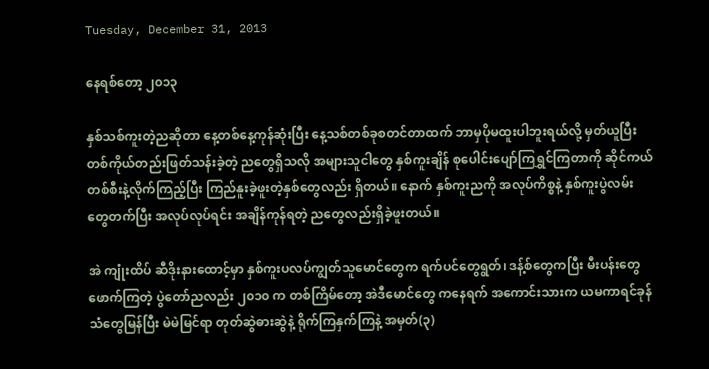Tuesday, December 31, 2013

နေရစ်တော့ ၂၀၁၃

နှစ်သစ်ကူးတဲ့ညဆိုတာ နေ့တစ်နေ့ကုန်ဆုံးပြီး နေ့သစ်တစ်ခုစတင်တာထက် ဘာမှပိုမထူးပါဘူးရယ်လို့ မှတ်ယူပြီး တစ်ကိုယ်တည်းဖြတ်သန်းခဲ့တဲ့ ညတွေရှိသလို အများသူငါတွေ နှစ်ကူးချိန် စုပေါင်းပျော်ကြရွှင်ကြတာကို ဆိုင်ကယ်တစ်စီးနဲ့လိုက်ကြည့်ပြီး ကြည်နူးခဲ့ဖူးတဲ့နှစ်တွေလည်း ရှိတယ်။ နောက် နှစ်ကူးညကို အလုပ်ကိစ္စနဲ့ နှစ်ကူးပွဲလမ်းတွေတက်ပြီး အလုပ်လုပ်ရင်း အချိန်ကုန်ရတဲ့ ညတွေလည်းရှိခဲ့ဖူးတယ်။

အဲ ကျုံးထိပ် ဆီဒိုးနားထောင့်မှာ နှစ်ကူးပလပ်ကျွတ်သူမောင်တွေက ရက်ပင်တွေရွတ်၊ ဒန့်စ်တွေကပြီး မီးပန်းတွေ ဖောက်ကြတဲ့ ပွဲတော်ညလည်း ၂၀၁၀ က တစ်ကြိမ်တော့ အဲဒီမောင်တွေ ကနေရက် အကောင်းသားက ယမကာရင်ခုန်သံတွေမြန်ပြီး မဲမဲမြင်ရာ တုတ်ဆွဲဓားဆွဲနဲ့ ရိုက်ကြနှက်ကြနဲ့ အမှတ်(၃)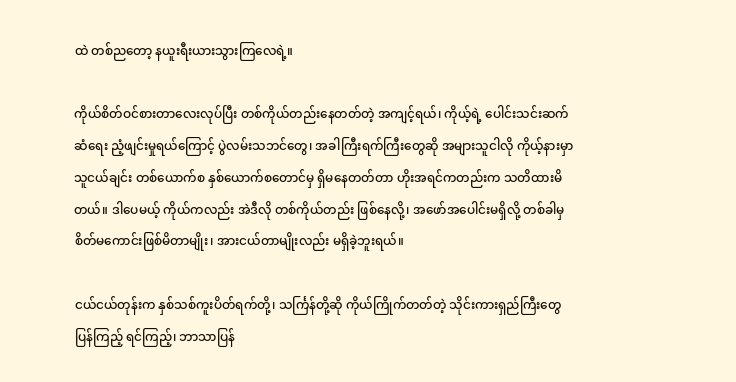ထဲ တစ်ညတော့ နယူးရီးယားသွားကြလေရဲ့။

ကိုယ်စိတ်ဝင်စားတာလေးလုပ်ပြီး တစ်ကိုယ်တည်းနေတတ်တဲ့ အကျင့်ရယ်၊ ကိုယ့်ရဲ့ ပေါင်းသင်းဆက်ဆံရေး ညံ့ဖျင်းမှုရယ်ကြောင့် ပွဲလမ်းသဘင်တွေ၊ အခါကြီးရက်ကြီးတွေဆို အများသူငါလို ကိုယ့်နားမှာ သူငယ်ချင်း တစ်ယောက်စ နှစ်ယောက်စတောင်မှ ရှိမနေတတ်တာ ဟိုးအရင်ကတည်းက သတိထားမိတယ်။ ဒါပေမယ့် ကိုယ်ကလည်း အဲဒီလို တစ်ကိုယ်တည်း ဖြစ်နေလို့၊ အဖော်အပေါင်းမရှိလို့ တစ်ခါမှ စိတ်မကောင်းဖြစ်မိတာမျိုး၊ အားငယ်တာမျိုးလည်း မရှိခဲ့ဘူးရယ်။

ငယ်ငယ်တုန်းက နှစ်သစ်ကူးပိတ်ရက်တို့၊ သင်္ကြန်တို့ဆို ကိုယ်ကြိုက်တတ်တဲ့ သိုင်းကားရှည်ကြီးတွေ ပြန်ကြည့် ရင်ကြည့်၊ ဘာသာပြန်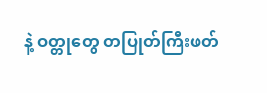နဲ့ ဝတ္တုတွေ တပြုတ်ကြီးဖတ်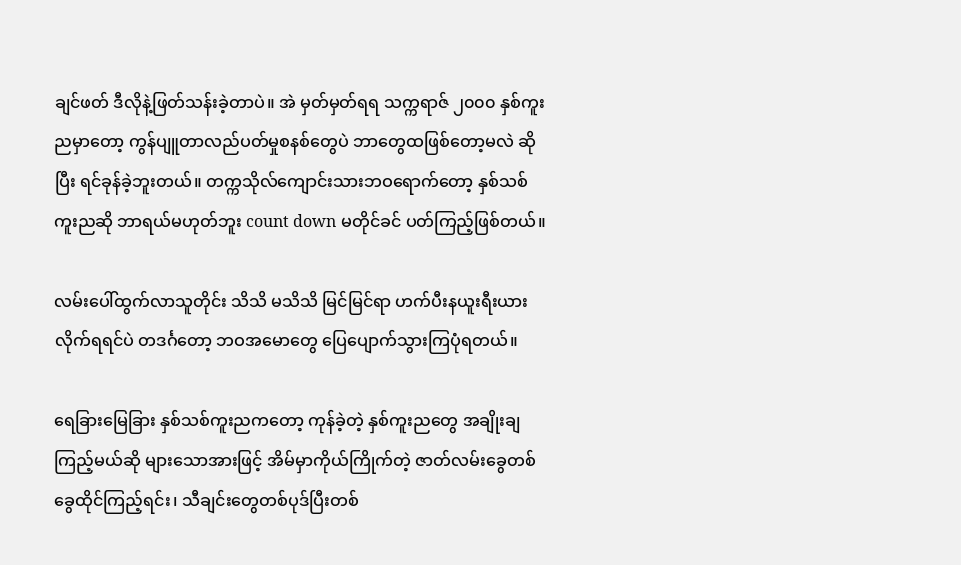ချင်ဖတ် ဒီလိုနဲ့ဖြတ်သန်းခဲ့တာပဲ။ အဲ မှတ်မှတ်ရရ သက္ကရာဇ် ၂၀၀၀ နှစ်ကူးညမှာတော့ ကွန်ပျူတာလည်ပတ်မှုစနစ်တွေပဲ ဘာတွေထဖြစ်တော့မလဲ ဆိုပြီး ရင်ခုန်ခဲ့ဘူးတယ်။ တက္ကသိုလ်ကျောင်းသားဘဝရောက်တော့ နှစ်သစ်ကူးညဆို ဘာရယ်မဟုတ်ဘူး count down မတိုင်ခင် ပတ်ကြည့်ဖြစ်တယ်။

လမ်းပေါ်ထွက်လာသူတိုင်း သိသိ မသိသိ မြင်မြင်ရာ ဟက်ပီးနယူးရီးယား လိုက်ရရင်ပဲ တဒင်္ဂတော့ ဘဝအမောတွေ ပြေပျောက်သွားကြပုံရတယ်။

ရေခြားမြေခြား နှစ်သစ်ကူးညကတော့ ကုန်ခဲ့တဲ့ နှစ်ကူးညတွေ အချိုးချကြည့်မယ်ဆို များသောအားဖြင့် အိမ်မှာကိုယ်ကြိုက်တဲ့ ဇာတ်လမ်းခွေတစ်ခွေထိုင်ကြည့်ရင်း၊ သီချင်းတွေတစ်ပုဒ်ပြီးတစ်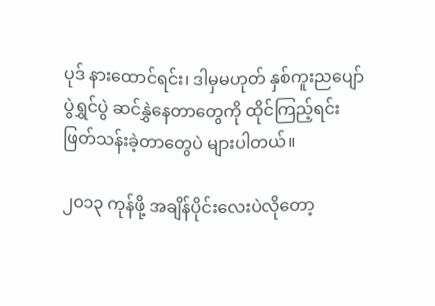ပုဒ် နားထောင်ရင်း၊ ဒါမှမဟုတ် နှစ်ကူးညပျော်ပွဲရွှင်ပွဲ ဆင်နွှဲနေတာတွေကို ထိုင်ကြည့်ရင်း ဖြတ်သန်းခဲ့တာတွေပဲ များပါတယ်။

၂၀၁၃ ကုန်ဖို့ အချိန်ပိုင်းလေးပဲလိုတော့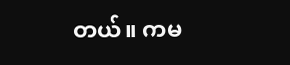တယ်။ ကမ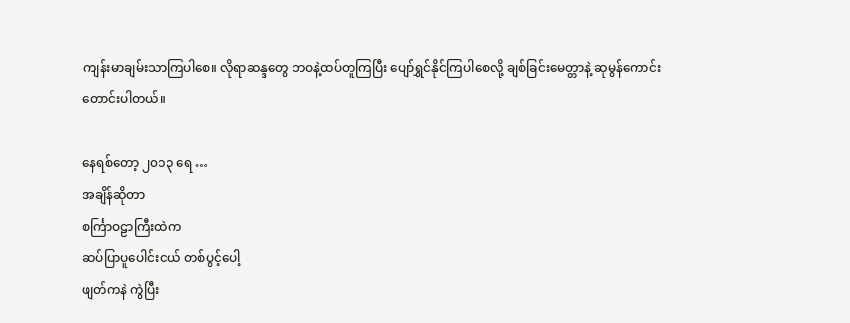ကျန်းမာချမ်းသာကြပါစေ။ လိုရာဆန္ဒတွေ ဘဝနဲ့ထပ်တူကြပြီး ပျော်ရွှင်နိုင်ကြပါစေလို့ ချစ်ခြင်းမေတ္တာနဲ့ ဆုမွန်ကောင်းတောင်းပါတယ်။

နေရစ်တော့ ၂၀၁၃ ရေ …
အချိန်ဆိုတာ
စင်္ကြာဝဠာကြီးထဲက
ဆပ်ပြာပူပေါင်းငယ် တစ်ပွင့်ပေါ့
ဖျတ်ကနဲ ကွဲပြီး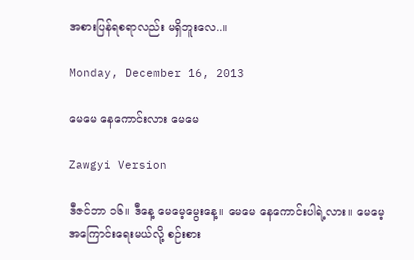အစားပြန်ရစရာလည်း မရှိဘူးလေ..။

Monday, December 16, 2013

မေမေ နေကောင်းလား မေမေ

Zawgyi Version

ဒီဇင်ဘာ ၁၆။ ဒီနေ့ မေမေ့မွေးနေ့။ မေမေ နေကောင်းပါရဲ့လား။ မေမေ့အကြောင်းရေးမယ်လို့ စဉ်းစား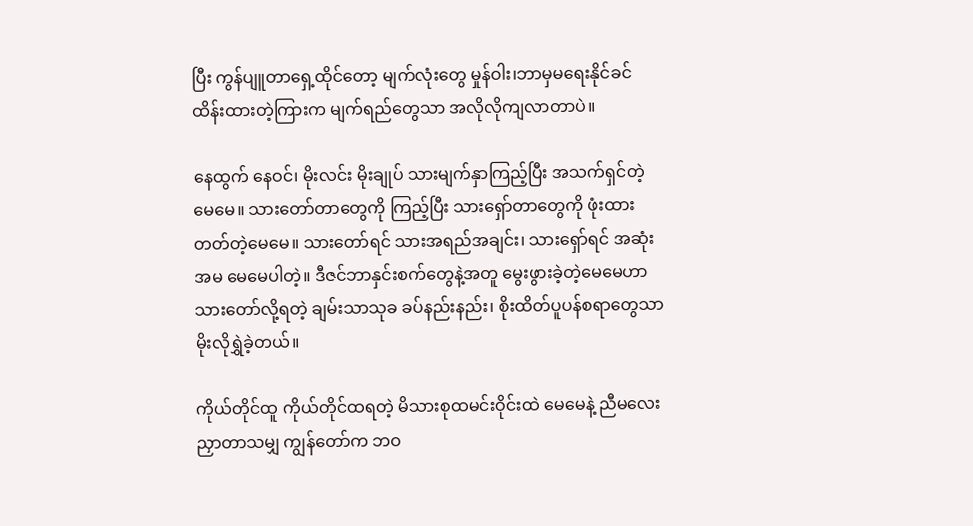ပြီး ကွန်ပျူတာရှေ့ထိုင်တော့ မျက်လုံးတွေ မှုန်ဝါး၊ဘာမှမရေးနိုင်ခင် ထိန်းထားတဲ့ကြားက မျက်ရည်တွေသာ အလိုလိုကျလာတာပဲ။

နေထွက် နေဝင်၊ မိုးလင်း မိုးချုပ် သားမျက်နှာကြည့်ပြီး အသက်ရှင်တဲ့မေမေ။ သားတော်တာတွေကို ကြည့်ပြီး သားရှော်တာတွေကို ဖုံးထားတတ်တဲ့မေမေ။ သားတော်ရင် သားအရည်အချင်း၊ သားရှော်ရင် အဆုံးအမ မေမေပါတဲ့။ ဒီဇင်ဘာနှင်းစက်တွေနဲ့အတူ မွေးဖွားခဲ့တဲ့မေမေဟာ သားတော်လို့ရတဲ့ ချမ်းသာသုခ ခပ်နည်းနည်း၊ စိုးထိတ်ပူပန်စရာတွေသာ မိုးလိုရွှဲခဲ့တယ်။

ကိုယ်တိုင်ထူ ကိုယ်တိုင်ထရတဲ့ မိသားစုထမင်းဝိုင်းထဲ မေမေနဲ့ ညီမလေး ညှာတာသမျှ ကျွန်တော်က ဘဝ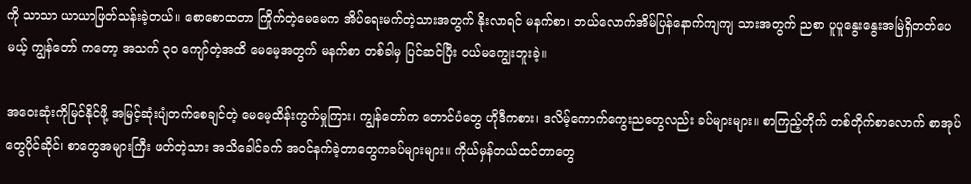ကို သာသာ ယာယာဖြတ်သန်းခဲ့တယ်။ စောစောထတာ ကြိုက်တဲ့မေမေက အိပ်ရေးမက်တဲ့သားအတွက် နိုးလာရင် မနက်စာ၊ ဘယ်လောက်အိမ်ပြန်နောက်ကျကျ သားအတွက် ညစာ ပူပူနွေးနွေးအမြဲရှိတတ်ပေမယ့် ကျွန်တော် ကတော့ အသက် ၃၀ ကျော်တဲ့အထိ မေမေ့အတွက် မနက်စာ တစ်ခါမှ ပြင်ဆင်ပြီး ဝယ်မကျွေးဘူးခဲ့။

အဝေးဆုံးကိုမြင်နိုင်ဖို့ အမြင့်ဆုံးပျံတက်စေချင်တဲ့ မေမေ့ထိန်းကွက်မှုကြား၊ ကျွန်တော်က တောင်ပံတွေ ဟိုဒီကစား၊ ဒလိမ့်ကောက်ကွေးညတွေလည်း ခပ်များများ။ စာကြည့်တိုက် တစ်တိုက်စာလောက် စာအုပ်တွေပိုင်ဆိုင်၊ စာတွေအများကြီး ဖတ်တဲ့သား အသိခေါင်ခက် အဝင်နက်ခဲ့တာတွေကခပ်များများ။ ကိုယ်မှန်တယ်ထင်တာတွေ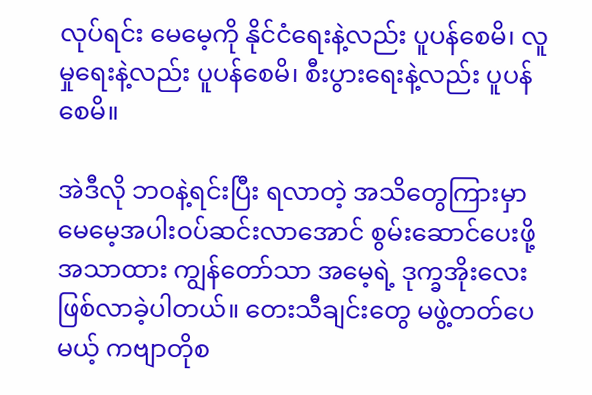လုပ်ရင်း မေမေ့ကို နိုင်ငံရေးနဲ့လည်း ပူပန်စေမိ၊ လူမှုရေးနဲ့လည်း ပူပန်စေမိ၊ စီးပွားရေးနဲ့လည်း ပူပန်စေမိ။

အဲဒီလို ဘဝနဲ့ရင်းပြီး ရလာတဲ့ အသိတွေကြားမှာ မေမေ့အပါးဝပ်ဆင်းလာအောင် စွမ်းဆောင်ပေးဖို့ အသာထား ကျွန်တော်သာ အမေ့ရဲ့ ဒုက္ခအိုးလေးဖြစ်လာခဲ့ပါတယ်။ တေးသီချင်းတွေ မဖွဲ့တတ်ပေမယ့် ကဗျာတိုစ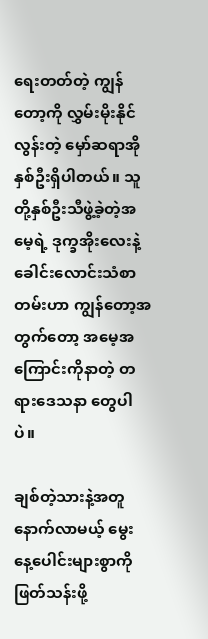ရေးတတ်တဲ့ ကျွန်တော့ကို လွှမ်းမိုးနိုင်လွန်းတဲ့ မှော်ဆရာအိုနှစ်ဦးရှိပါတယ်။ သူတို့နှစ်ဦးသီဖွဲ့ခဲ့တဲ့အမေ့ရဲ့ ဒုက္ခအိုးလေးနဲ့ ခေါင်းလောင်းသံစာတမ်းဟာ ကျွန်တော့အတွက်တော့ အမေ့အကြောင်းကိုနာတဲ့ တရားဒေသနာ တွေပါပဲ။

ချစ်တဲ့သားနဲ့အတူ နောက်လာမယ့် မွေးနေ့ပေါင်းများစွာကို ဖြတ်သန်းဖို့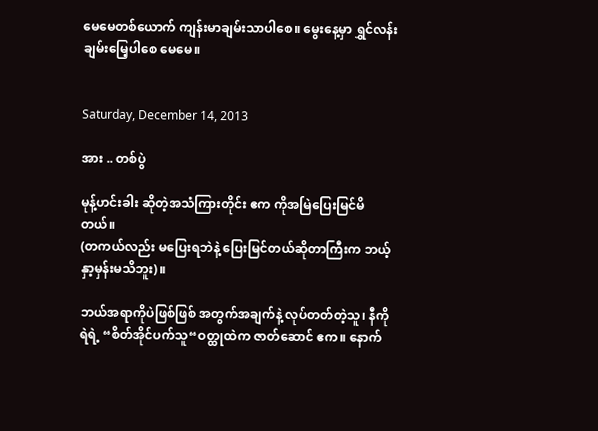မေမေတစ်ယောက် ကျန်းမာချမ်းသာပါစေ။ မွေးနေ့မှာ ရွှင်လန်းချမ်းမြေ့ပါစေ မေမေ။


Saturday, December 14, 2013

အား .. တစ်ပွဲ

မုန့်ဟင်းခါး ဆိုတဲ့အသံကြားတိုင်း ဧက ကိုအမြဲပြေးမြင်မိတယ်။
(တကယ်လည်း မပြေးရဘဲနဲ့ ပြေးမြင်တယ်ဆိုတာကြီးက ဘယ့်နှာ့မှန်းမသိဘူး)။

ဘယ်အရာကိုပဲဖြစ်ဖြစ် အတွက်အချက်နဲ့ လုပ်တတ်တဲ့သူ၊ နီကိုရဲရဲ့ “စိတ်အိုင်ပက်သူ“ဝတ္ထုထဲက ဇာတ်ဆောင် ဧက။ နောက်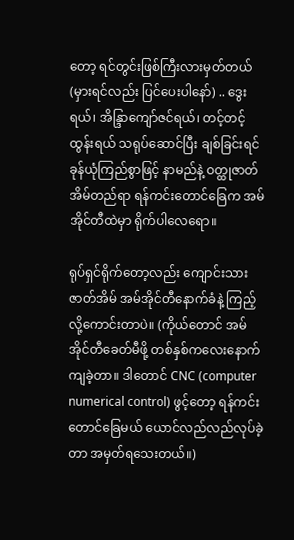တော့ ရင်တွင်းဖြစ်ကြီးလားမှတ်တယ်(မှားရင်လည်း ပြင်ပေးပါနော်) .. ဒွေးရယ်၊ အိန္ဒြာကျော်ဇင်ရယ်၊ တင့်တင့်ထွန်းရယ် သရုပ်ဆောင်ပြီး ချစ်ခြင်းရင်ခုန်ယုံကြည်စွာဖြင့် နာမည်နဲ့ ဝတ္ထုဇာတ်အိမ်တည်ရာ ရန်ကင်းတောင်ခြေက အမ်အိုင်တီထဲမှာ ရိုက်ပါလေရော။

ရုပ်ရှင်ရိုက်တော့လည်း ကျောင်းသားဇာတ်အိမ် အမ်အိုင်တီနောက်ခံနဲ့ ကြည့်လို့ကောင်းတာပဲ။ (ကိုယ်တောင် အမ်အိုင်တီခေတ်မီဖို့ တစ်နှစ်ကလေးနောက်ကျခဲ့တာ။ ဒါတောင် CNC (computer numerical control) ဖွင့်တော့ ရန်ကင်းတောင်ခြေမယ် ယောင်လည်လည်လုပ်ခဲ့တာ အမှတ်ရသေးတယ်။)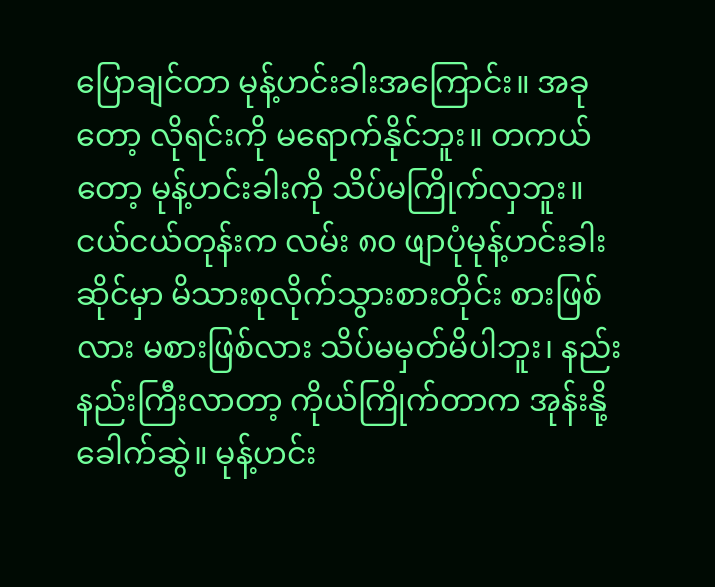ပြောချင်တာ မုန့်ဟင်းခါးအကြောင်း။ အခုတော့ လိုရင်းကို မရောက်နိုင်ဘူး။ တကယ်တော့ မုန့်ဟင်းခါးကို သိပ်မကြိုက်လှဘူး။ ငယ်ငယ်တုန်းက လမ်း ၈၀ ဖျာပုံမုန့်ဟင်းခါးဆိုင်မှာ မိသားစုလိုက်သွားစားတိုင်း စားဖြစ်လား မစားဖြစ်လား သိပ်မမှတ်မိပါဘူး၊ နည်းနည်းကြီးလာတာ့ ကိုယ်ကြိုက်တာက အုန်းနို့ခေါက်ဆွဲ။ မုန့်ဟင်း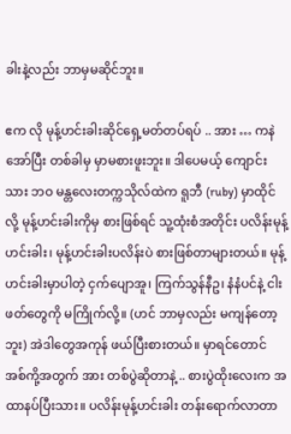ခါးနဲ့လည်း ဘာမှမဆိုင်ဘူး။

ဧက လို မုန့်ဟင်းခါးဆိုင်ရှေ့မတ်တပ်ရပ် .. အား … ကနဲ အော်ပြီး တစ်ခါမှ မှာမစားဖူးဘူး။ ဒါပေမယ့် ကျောင်းသား ဘဝ မန္တလေးတက္ကသိုလ်ထဲက ရူဘီ (ruby) မှာထိုင်လို့ မုန့်ဟင်းခါးကိုမှ စားဖြစ်ရင် သူ့ထုံးစံအတိုင်း ပလိန်းမုန့်ဟင်းခါး၊ မုန့်ဟင်းခါးပလိန်းပဲ စားဖြစ်တာများတယ်။ မုန့်ဟင်းခါးမှာပါတဲ့ ငှက်ပျောအူ၊ ကြက်သွန်နီဥ၊ နံနံပင်နဲ့ ငါးဖတ်တွေကို မကြိုက်လို့။ (ဟင် ဘာမှလည်း မကျန်တော့ဘူး) အဲဒါတွေအကုန် ဖယ်ပြီးစားတယ်။ မှာရင်တောင် အစ်ကို့အတွက် အား တစ်ပွဲဆိုတာနဲ့ .. စားပွဲထိုးလေးက အထာနပ်ပြီးသား။ ပလိန်းမုန့်ဟင်းခါး တန်းရောက်လာတာ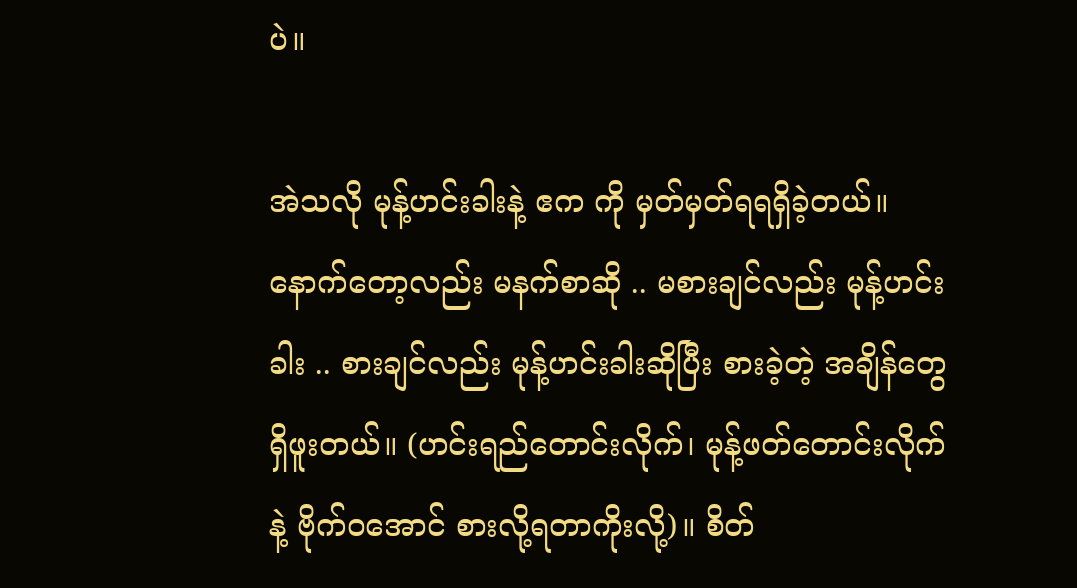ပဲ။

အဲသလို မုန့်ဟင်းခါးနဲ့ ဧက ကို မှတ်မှတ်ရရရှိခဲ့တယ်။ နောက်တော့လည်း မနက်စာဆို .. မစားချင်လည်း မုန့်ဟင်းခါး .. စားချင်လည်း မုန့်ဟင်းခါးဆိုပြီး စားခဲ့တဲ့ အချိန်တွေရှိဖူးတယ်။ (ဟင်းရည်တောင်းလိုက်၊ မုန့်ဖတ်တောင်းလိုက်နဲ့ ဗိုက်ဝအောင် စားလို့ရတာကိုးလို့)။ စိတ်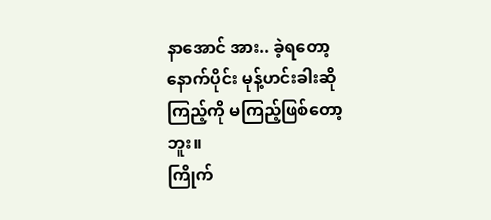နာအောင် အား.. ခဲ့ရတော့ နောက်ပိုင်း မုန့်ဟင်းခါးဆို ကြည့်ကို မကြည့်ဖြစ်တော့ဘူး။
ကြိုက်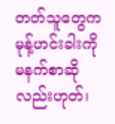တတ်သူတွေက မုန့်ဟင်းခါးကို မနက်စာဆိုလည်းဟုတ်၊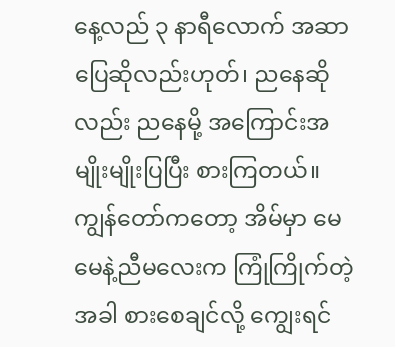နေ့လည် ၃ နာရီလောက် အဆာပြေဆိုလည်းဟုတ်၊ ညနေဆိုလည်း ညနေမို့ အကြောင်းအမျိုးမျိုးပြပြီး စားကြတယ်။ ကျွန်တော်ကတော့ အိမ်မှာ မေမေနဲ့ညီမလေးက ကြုံကြိုက်တဲ့အခါ စားစေချင်လို့ ကျွေးရင်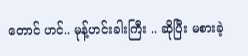တောင် ဟင်.. မုန့်ဟင်းခါးကြီး .. ဆိုပြီး မစားခဲ့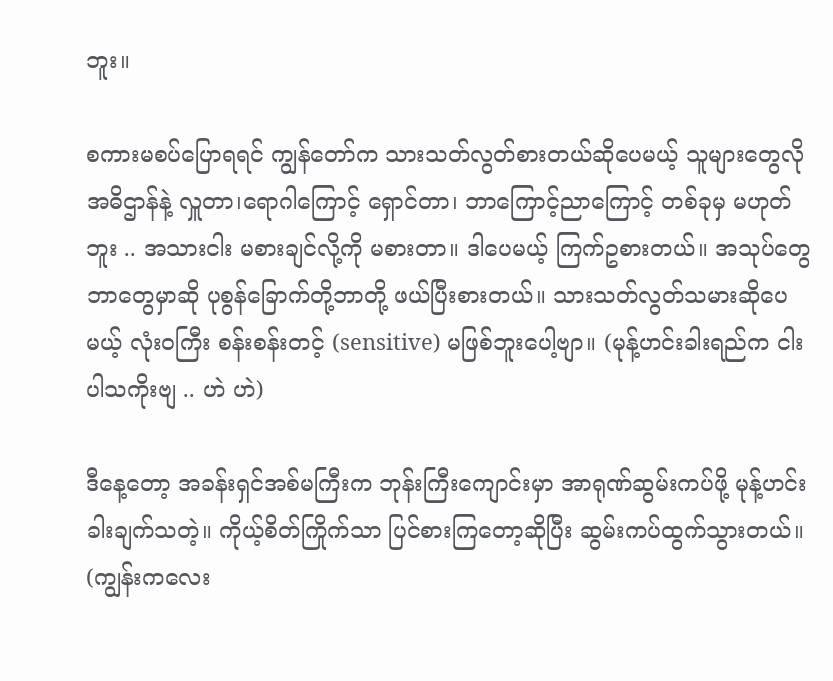ဘူး။

စကားမစပ်ပြောရရင် ကျွန်တော်က သားသတ်လွတ်စားတယ်ဆိုပေမယ့် သူများတွေလို အဓိဌာန်နဲ့ လှူတာ၊ရောဂါကြောင့် ရှောင်တာ၊ ဘာကြောင့်ညာကြောင့် တစ်ခုမှ မဟုတ်ဘူး .. အသားငါး မစားချင်လို့ကို မစားတာ။ ဒါပေမယ့် ကြက်ဥစားတယ်။ အသုပ်တွေဘာတွေမှာဆို ပုစွန်ခြောက်တို့ဘာတို့ ဖယ်ပြီးစားတယ်။ သားသတ်လွတ်သမားဆိုပေမယ့် လုံးဝကြီး စန်းစန်းတင့် (sensitive) မဖြစ်ဘူးပေါ့ဗျာ။ (မုန့်ဟင်းခါးရည်က ငါးပါသကိုးဗျ .. ဟဲ ဟဲ)

ဒီနေ့တော့ အခန်းရှင်အစ်မကြီးက ဘုန်းကြီးကျောင်းမှာ အာရုဏ်ဆွမ်းကပ်ဖို့ မုန့်ဟင်းခါးချက်သတဲ့။ ကိုယ့်စိတ်ကြိုက်သာ ပြင်စားကြတော့ဆိုပြီး ဆွမ်းကပ်ထွက်သွားတယ်။ (ကျွန်းကလေး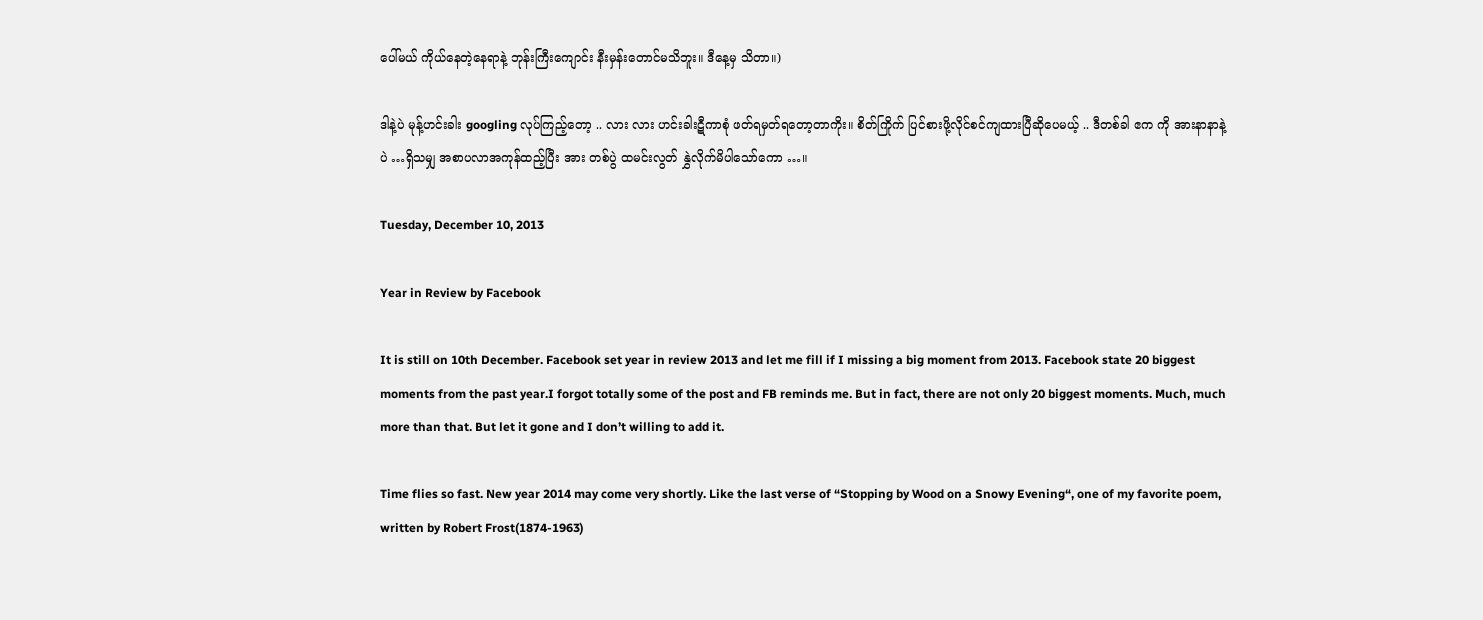ပေါ်မယ် ကိုယ်နေတဲ့နေရာနဲ့ ဘုန်းကြီးကျောင်း နီးမှန်းတောင်မသိဘူး။ ဒီနေ့မှ သိတာ။)

ဒါနဲ့ပဲ မုန့်ဟင်းခါး googling လုပ်ကြည့်တော့ .. လား လား ဟင်းခါးဋီကာစုံ ဖတ်ရမှတ်ရတော့တာကိုး။ စိတ်ကြိုက် ပြင်စားဖို့လိုင်စင်ကျထားပြီဆိုပေမယ့် .. ဒီတစ်ခါ ဧက ကို အားနာနာနဲ့ပဲ …ရှိသမျှ အစာပလာအကုန်ထည့်ပြီး အား တစ်ပွဲ ထမင်းလွတ် နွှဲလိုက်မိပါသော်ကော …။

Tuesday, December 10, 2013

Year in Review by Facebook

It is still on 10th December. Facebook set year in review 2013 and let me fill if I missing a big moment from 2013. Facebook state 20 biggest moments from the past year.I forgot totally some of the post and FB reminds me. But in fact, there are not only 20 biggest moments. Much, much more than that. But let it gone and I don’t willing to add it.

Time flies so fast. New year 2014 may come very shortly. Like the last verse of “Stopping by Wood on a Snowy Evening“, one of my favorite poem, written by Robert Frost(1874-1963)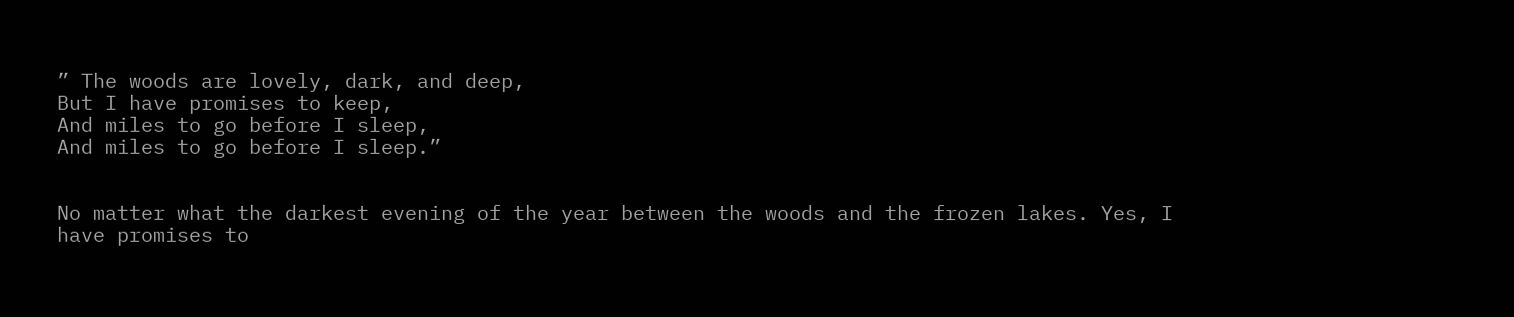” The woods are lovely, dark, and deep,
But I have promises to keep,
And miles to go before I sleep,
And miles to go before I sleep.”


No matter what the darkest evening of the year between the woods and the frozen lakes. Yes, I have promises to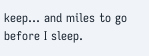keep… and miles to go before I sleep.